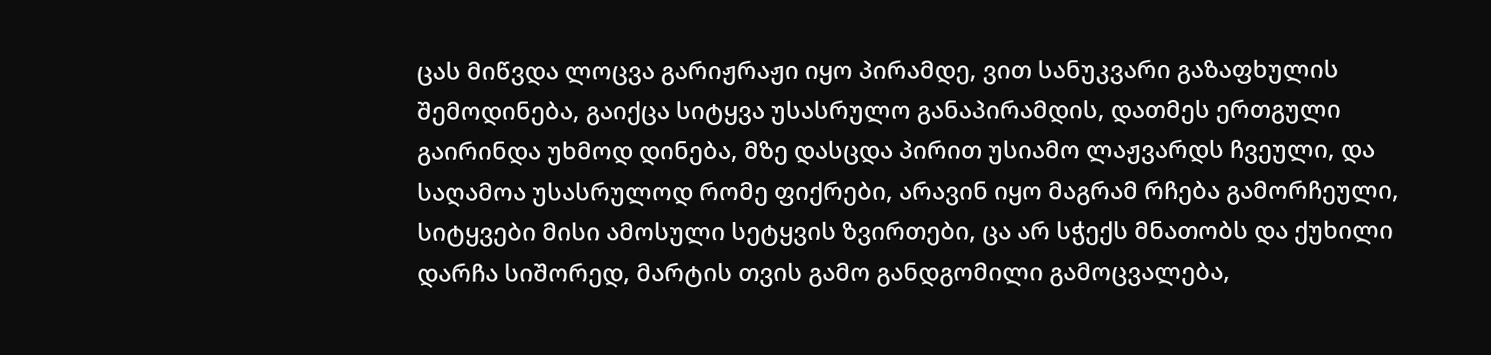ცას მიწვდა ლოცვა გარიჟრაჟი იყო პირამდე, ვით სანუკვარი გაზაფხულის შემოდინება, გაიქცა სიტყვა უსასრულო განაპირამდის, დათმეს ერთგული გაირინდა უხმოდ დინება, მზე დასცდა პირით უსიამო ლაჟვარდს ჩვეული, და საღამოა უსასრულოდ რომე ფიქრები, არავინ იყო მაგრამ რჩება გამორჩეული, სიტყვები მისი ამოსული სეტყვის ზვირთები, ცა არ სჭექს მნათობს და ქუხილი დარჩა სიშორედ, მარტის თვის გამო განდგომილი გამოცვალება,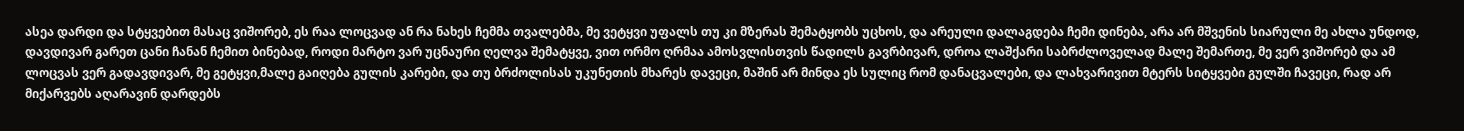ასეა დარდი და სტყვებით მასაც ვიშორებ, ეს რაა ლოცვად ან რა ნახეს ჩემმა თვალებმა, მე ვეტყვი უფალს თუ კი მზერას შემატყობს უცხოს, და არეული დალაგდება ჩემი დინება, არა არ მშვენის სიარული მე ახლა უნდოდ, დავდივარ გარეთ ცანი ჩანან ჩემით ბინებად, როდი მარტო ვარ უცნაური ღელვა შემატყვე, ვით ორმო ღრმაა ამოსვლისთვის წადილს გავრბივარ, დროა ლაშქარი საბრძლოველად მალე შემართე, მე ვერ ვიშორებ და ამ ლოცვას ვერ გადავდივარ, მე გეტყვი,მალე გაიღება გულის კარები, და თუ ბრძოლისას უკუნეთის მხარეს დავეცი, მაშინ არ მინდა ეს სულიც რომ დანაცვალები, და ლახვარივით მტერს სიტყვები გულში ჩავეცი, რად არ მიქარვებს აღარავინ დარდებს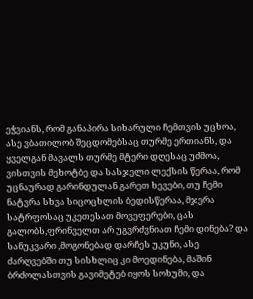ეჭვიანს, რომ განაპირა სიხარული ჩემთვის უცხოა, ასე ვბათილობ შეცდომებსაც თურმე ერთიანს, და ყველგან მავალს თურმე მტერი დღესაც უძმოა, ვისთვის მეხოტბე და სასჯელი ლექსის წერაა, რომ უცნაურად გარინდულან გარეთ ხევები, თუ ჩემი ნატვრა სხვა სიცოცხლის ბედისწერაა, მჯერა სატრფოსაც უკეთესათ მოვეფერები, ცას გალობს,ფრინველთ არ უგვრძვნიათ ჩემი დინება? და სანუკვარი ,მოგონებად დარჩეს უკუნი, ასე ძარღვებში თუ სისხლიც კი მოედინება, მაშინ ბრძოლასთვის გავიმეტებ იყოს სოხუმი, და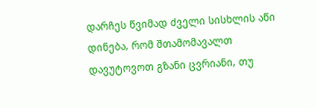დარჩეს წვიმად ძველი სისხლის აწი დინება, რომ შთამომავალთ დავუტოვოთ გზანი ცვრიანი, თუ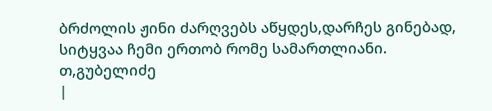ბრძოლის ჟინი ძარღვებს აწყდეს,დარჩეს გინებად, სიტყვაა ჩემი ერთობ რომე სამართლიანი.
თ,გუბელიძე
|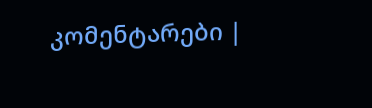კომენტარები |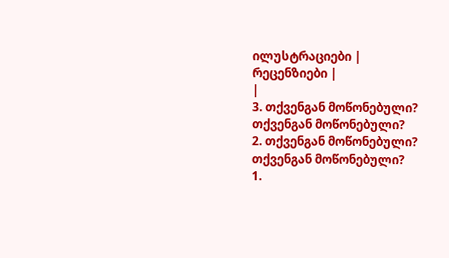ილუსტრაციები |
რეცენზიები |
|
3. თქვენგან მოწონებული?
თქვენგან მოწონებული?
2. თქვენგან მოწონებული?
თქვენგან მოწონებული?
1.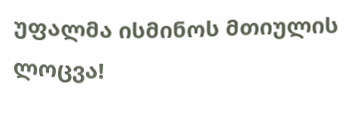უფალმა ისმინოს მთიულის ლოცვა!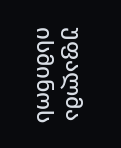უფალმა ისმინოს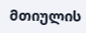მთიულის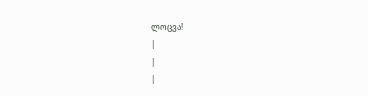ლოცვა!
|
|
|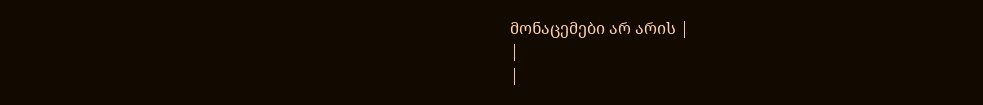მონაცემები არ არის |
|
|